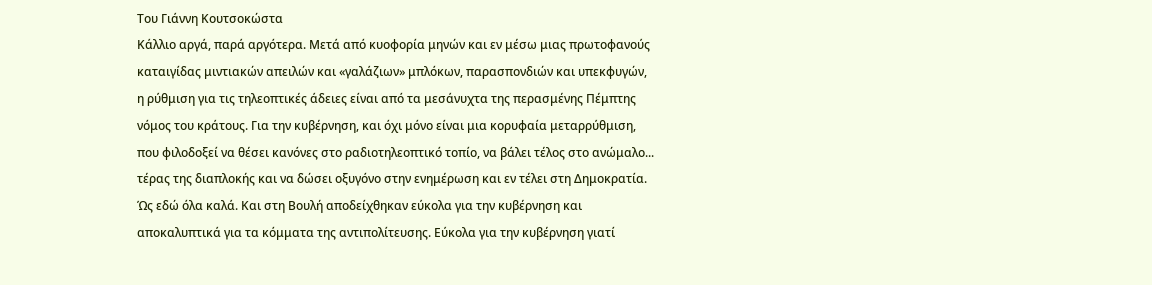Του Γιάννη Κουτσοκώστα
Κάλλιο αργά, παρά αργότερα. Μετά από κυοφορία μηνών και εν μέσω μιας πρωτοφανούς καταιγίδας μιντιακών απειλών και «γαλάζιων» μπλόκων, παρασπονδιών και υπεκφυγών, η ρύθμιση για τις τηλεοπτικές άδειες είναι από τα μεσάνυχτα της περασμένης Πέμπτης νόμος του κράτους. Για την κυβέρνηση, και όχι μόνο είναι μια κορυφαία μεταρρύθμιση, που φιλοδοξεί να θέσει κανόνες στο ραδιοτηλεοπτικό τοπίο, να βάλει τέλος στο ανώμαλο... τέρας της διαπλοκής και να δώσει οξυγόνο στην ενημέρωση και εν τέλει στη Δημοκρατία.
Ώς εδώ όλα καλά. Και στη Βουλή αποδείχθηκαν εύκολα για την κυβέρνηση και αποκαλυπτικά για τα κόμματα της αντιπολίτευσης. Εύκολα για την κυβέρνηση γιατί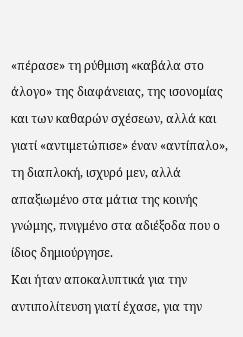«πέρασε» τη ρύθμιση «καβάλα στο άλογο» της διαφάνειας, της ισονομίας και των καθαρών σχέσεων, αλλά και γιατί «αντιμετώπισε» έναν «αντίπαλο», τη διαπλοκή, ισχυρό μεν, αλλά απαξιωμένο στα μάτια της κοινής γνώμης, πνιγμένο στα αδιέξοδα που ο ίδιος δημιούργησε.
Και ήταν αποκαλυπτικά για την αντιπολίτευση γιατί έχασε, για την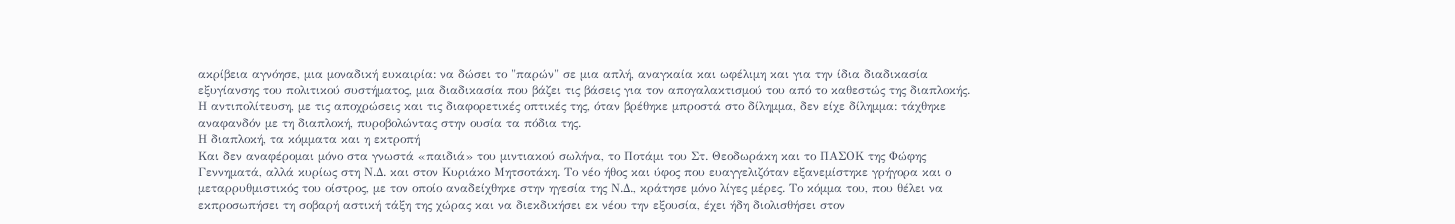ακρίβεια αγνόησε, μια μοναδική ευκαιρία: να δώσει το "παρών" σε μια απλή, αναγκαία και ωφέλιμη και για την ίδια διαδικασία εξυγίανσης του πολιτικού συστήματος, μια διαδικασία που βάζει τις βάσεις για τον απογαλακτισμού του από το καθεστώς της διαπλοκής. Η αντιπολίτευση, με τις αποχρώσεις και τις διαφορετικές οπτικές της, όταν βρέθηκε μπροστά στο δίλημμα, δεν είχε δίλημμα: τάχθηκε αναφανδόν με τη διαπλοκή, πυροβολώντας στην ουσία τα πόδια της.
Η διαπλοκή, τα κόμματα και η εκτροπή
Και δεν αναφέρομαι μόνο στα γνωστά «παιδιά» του μιντιακού σωλήνα, το Ποτάμι του Στ. Θεοδωράκη και το ΠΑΣΟΚ της Φώφης Γεννηματά, αλλά κυρίως στη Ν.Δ. και στον Κυριάκο Μητσοτάκη. Το νέο ήθος και ύφος που ευαγγελιζόταν εξανεμίστηκε γρήγορα και ο μεταρρυθμιστικός του οίστρος, με τον οποίο αναδείχθηκε στην ηγεσία της Ν.Δ., κράτησε μόνο λίγες μέρες. Το κόμμα του, που θέλει να εκπροσωπήσει τη σοβαρή αστική τάξη της χώρας και να διεκδικήσει εκ νέου την εξουσία, έχει ήδη διολισθήσει στον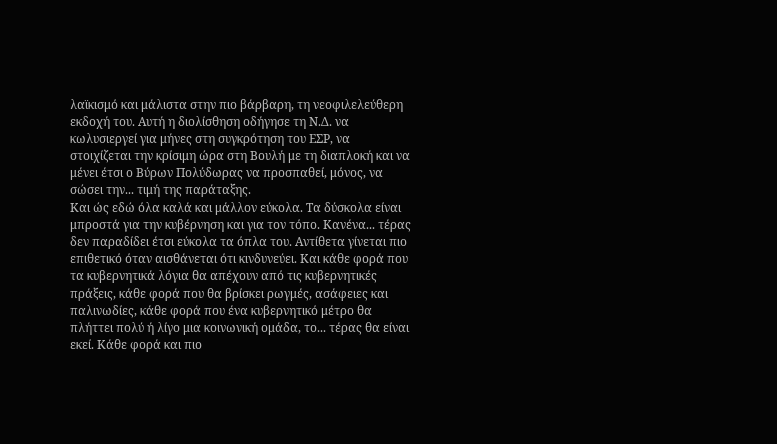λαϊκισμό και μάλιστα στην πιο βάρβαρη, τη νεοφιλελεύθερη εκδοχή του. Αυτή η διολίσθηση οδήγησε τη Ν.Δ. να κωλυσιεργεί για μήνες στη συγκρότηση του ΕΣΡ, να στοιχίζεται την κρίσιμη ώρα στη Βουλή με τη διαπλοκή και να μένει έτσι ο Βύρων Πολύδωρας να προσπαθεί, μόνος, να σώσει την... τιμή της παράταξης.
Και ώς εδώ όλα καλά και μάλλον εύκολα. Τα δύσκολα είναι μπροστά για την κυβέρνηση και για τον τόπο. Κανένα... τέρας δεν παραδίδει έτσι εύκολα τα όπλα του. Αντίθετα γίνεται πιο επιθετικό όταν αισθάνεται ότι κινδυνεύει. Και κάθε φορά που τα κυβερνητικά λόγια θα απέχουν από τις κυβερνητικές πράξεις, κάθε φορά που θα βρίσκει ρωγμές, ασάφειες και παλινωδίες, κάθε φορά που ένα κυβερνητικό μέτρο θα πλήττει πολύ ή λίγο μια κοινωνική ομάδα, το... τέρας θα είναι εκεί. Κάθε φορά και πιο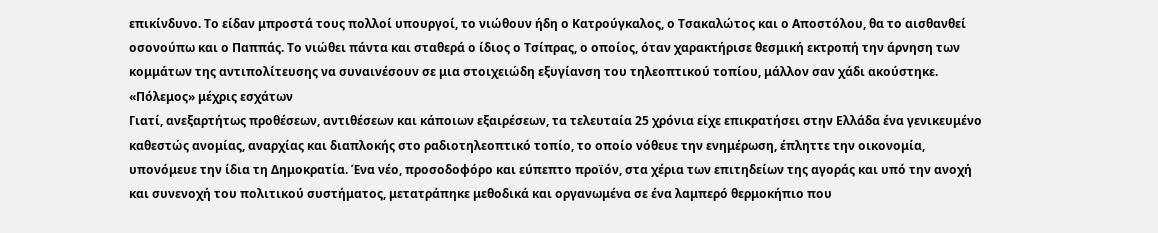επικίνδυνο. Το είδαν μπροστά τους πολλοί υπουργοί, το νιώθουν ήδη ο Κατρούγκαλος, ο Τσακαλώτος και ο Αποστόλου, θα το αισθανθεί οσονούπω και ο Παππάς. Το νιώθει πάντα και σταθερά ο ίδιος ο Τσίπρας, ο οποίος, όταν χαρακτήρισε θεσμική εκτροπή την άρνηση των κομμάτων της αντιπολίτευσης να συναινέσουν σε μια στοιχειώδη εξυγίανση του τηλεοπτικού τοπίου, μάλλον σαν χάδι ακούστηκε.
«Πόλεμος» μέχρις εσχάτων
Γιατί, ανεξαρτήτως προθέσεων, αντιθέσεων και κάποιων εξαιρέσεων, τα τελευταία 25 χρόνια είχε επικρατήσει στην Ελλάδα ένα γενικευμένο καθεστώς ανομίας, αναρχίας και διαπλοκής στο ραδιοτηλεοπτικό τοπίο, το οποίο νόθευε την ενημέρωση, έπληττε την οικονομία, υπονόμευε την ίδια τη Δημοκρατία. Ένα νέο, προσοδοφόρο και εύπεπτο προϊόν, στα χέρια των επιτηδείων της αγοράς και υπό την ανοχή και συνενοχή του πολιτικού συστήματος, μετατράπηκε μεθοδικά και οργανωμένα σε ένα λαμπερό θερμοκήπιο που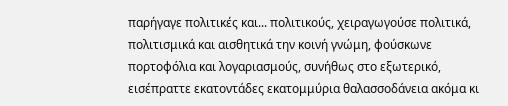παρήγαγε πολιτικές και... πολιτικούς, χειραγωγούσε πολιτικά, πολιτισμικά και αισθητικά την κοινή γνώμη, φούσκωνε πορτοφόλια και λογαριασμούς, συνήθως στο εξωτερικό, εισέπραττε εκατοντάδες εκατομμύρια θαλασσοδάνεια ακόμα κι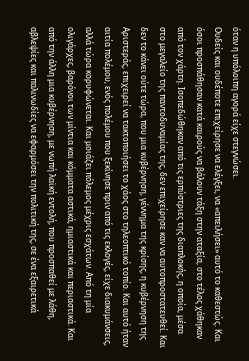όταν η υπόλοιπη αγορά είχε στεγνώσει.
Ουδείς και ουδέποτε επιχείρησε να ελέγξει, να «απειλήσει» αυτό το καθεστώς. Και όσοι προσπάθησαν κατά καιρούς να βάλουν τάξη στην αταξία, στο τέλος χάθηκαν από τον χάρτη. Ισοπεδώθηκαν από τις ερπύστριες της διαπλοκής, η οποία, μέσα στο μεγαλείο της παντοδυναμίας της, δεν επιχείρησε καν να αυτοπροστατευθεί. Και δεν το κάνει ούτε τώρα, που μια κυβέρνηση, γέννημα της κρίσης, η κυβέρνηση της Αριστεράς, επιχειρεί να τακτοποιήσει το χάος στο τηλεοπτικό τοπίο. Και αυτό ήταν αιτία πολέμου, ενός πολέμου που ξεκίνησε πριν από τις εκλογές, είχε διακυμάνσεις, αλλά τώρα κορυφώνεται. Και μοιάζει πόλεμος μέχρις εσχάτων. Από τη μία ολιγάρχες, βαρόνοι των μίντια και κόμματα αστικά, ημιαστικά και περιαστικά. Και από την άλλη μια κυβέρνηση, με νωπή λαϊκή εντολή, που προσπαθεί με λάθη, αβλεψίες και παλινωδίες να εφαρμόσει την πολιτική της, σε ένα εξαιρετικά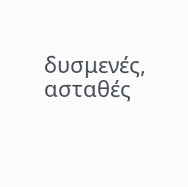δυσμενές, ασταθές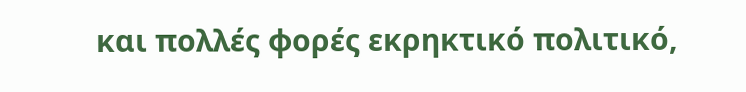και πολλές φορές εκρηκτικό πολιτικό,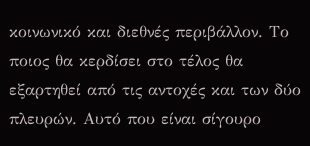κοινωνικό και διεθνές περιβάλλον. Το ποιος θα κερδίσει στο τέλος θα εξαρτηθεί από τις αντοχές και των δύο πλευρών. Αυτό που είναι σίγουρο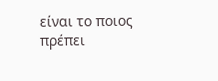είναι το ποιος πρέπει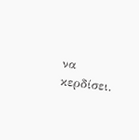να κερδίσει.